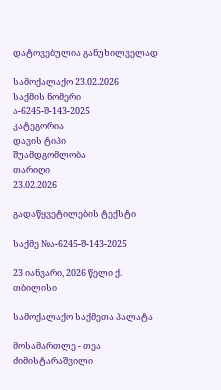დატოვებულია განუხილველად

სამოქალაქო 23.02.2026
საქმის ნომერი
ა-6245-შ-143-2025
კატეგორია
დავის ტიპი
შუამდგომლობა
თარიღი
23.02.2026

გადაწყვეტილების ტექსტი

საქმე №ა-6245-შ-143-2025

23 იანვარი, 2026 წელი ქ. თბილისი

სამოქალაქო საქმეთა პალატა

მოსამართლე - თეა ძიმისტარაშვილი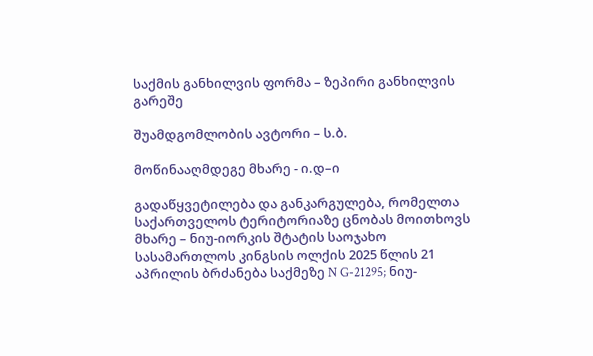საქმის განხილვის ფორმა – ზეპირი განხილვის გარეშე

შუამდგომლობის ავტორი – ს.ბ.

მოწინააღმდეგე მხარე - ი.დ–ი

გადაწყვეტილება და განკარგულება, რომელთა საქართველოს ტერიტორიაზე ცნობას მოითხოვს მხარე – ნიუ-იორკის შტატის საოჯახო სასამართლოს კინგსის ოლქის 2025 წლის 21 აპრილის ბრძანება საქმეზე N G-21295; ნიუ-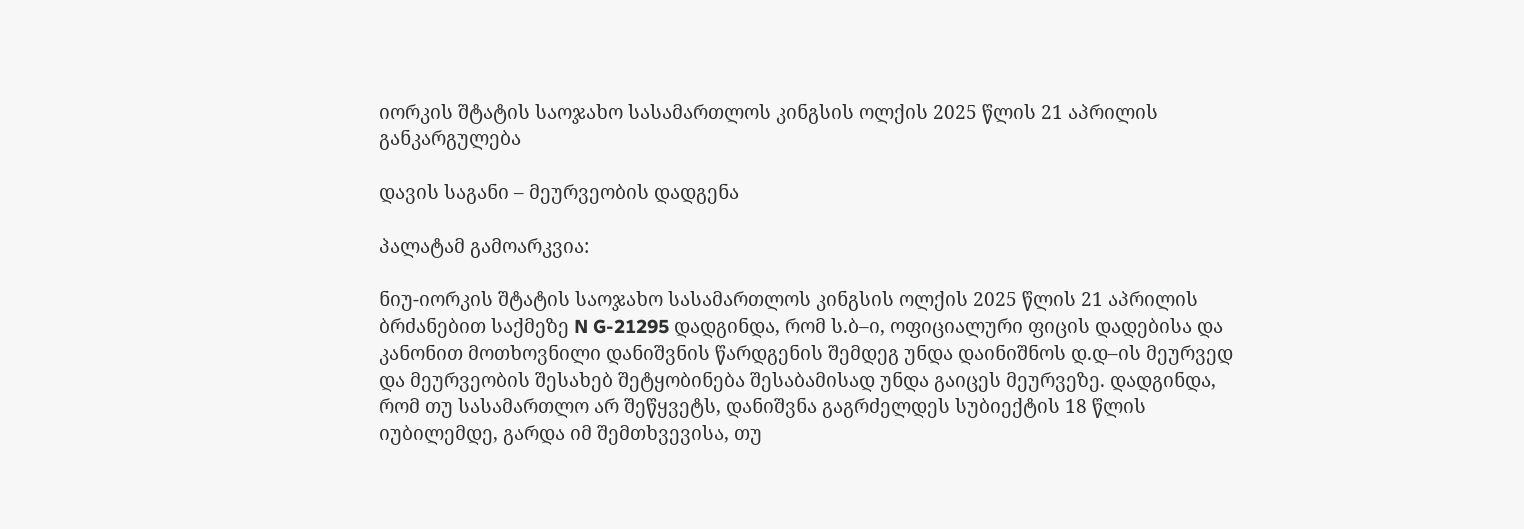იორკის შტატის საოჯახო სასამართლოს კინგსის ოლქის 2025 წლის 21 აპრილის განკარგულება

დავის საგანი – მეურვეობის დადგენა

პალატამ გამოარკვია:

ნიუ-იორკის შტატის საოჯახო სასამართლოს კინგსის ოლქის 2025 წლის 21 აპრილის ბრძანებით საქმეზე N G-21295 დადგინდა, რომ ს.ბ–ი, ოფიციალური ფიცის დადებისა და კანონით მოთხოვნილი დანიშვნის წარდგენის შემდეგ უნდა დაინიშნოს დ.დ–ის მეურვედ და მეურვეობის შესახებ შეტყობინება შესაბამისად უნდა გაიცეს მეურვეზე. დადგინდა, რომ თუ სასამართლო არ შეწყვეტს, დანიშვნა გაგრძელდეს სუბიექტის 18 წლის იუბილემდე, გარდა იმ შემთხვევისა, თუ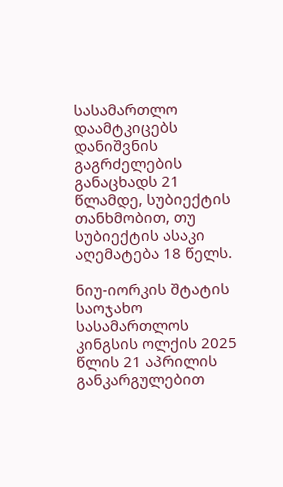სასამართლო დაამტკიცებს დანიშვნის გაგრძელების განაცხადს 21 წლამდე, სუბიექტის თანხმობით, თუ სუბიექტის ასაკი აღემატება 18 წელს.

ნიუ-იორკის შტატის საოჯახო სასამართლოს კინგსის ოლქის 2025 წლის 21 აპრილის განკარგულებით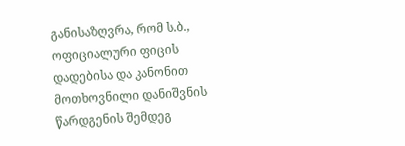განისაზღვრა, რომ ს.ბ., ოფიციალური ფიცის დადებისა და კანონით მოთხოვნილი დანიშვნის წარდგენის შემდეგ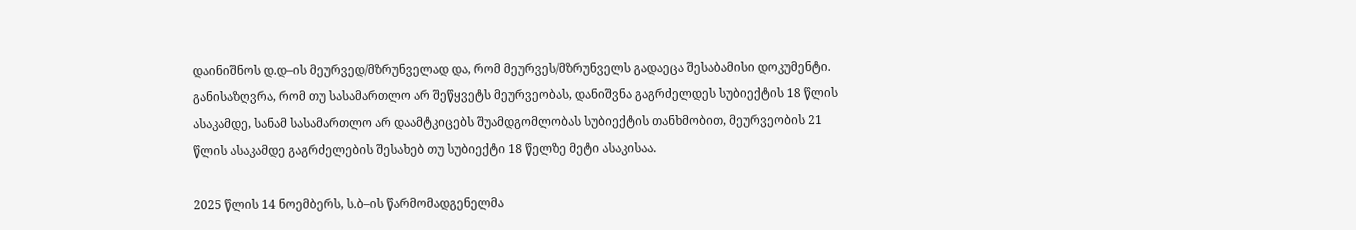დაინიშნოს დ.დ–ის მეურვედ/მზრუნველად და, რომ მეურვეს/მზრუნველს გადაეცა შესაბამისი დოკუმენტი. განისაზღვრა, რომ თუ სასამართლო არ შეწყვეტს მეურვეობას, დანიშვნა გაგრძელდეს სუბიექტის 18 წლის ასაკამდე, სანამ სასამართლო არ დაამტკიცებს შუამდგომლობას სუბიექტის თანხმობით, მეურვეობის 21 წლის ასაკამდე გაგრძელების შესახებ თუ სუბიექტი 18 წელზე მეტი ასაკისაა.

2025 წლის 14 ნოემბერს, ს.ბ–ის წარმომადგენელმა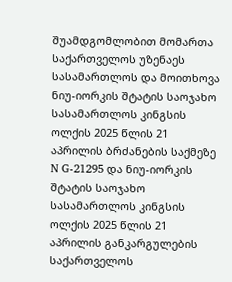შუამდგომლობით მომართა საქართველოს უზენაეს სასამართლოს და მოითხოვა ნიუ-იორკის შტატის საოჯახო სასამართლოს კინგსის ოლქის 2025 წლის 21 აპრილის ბრძანების საქმეზე N G-21295 და ნიუ-იორკის შტატის საოჯახო სასამართლოს კინგსის ოლქის 2025 წლის 21 აპრილის განკარგულების საქართველოს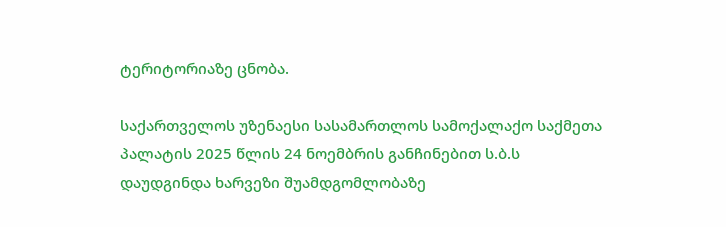ტერიტორიაზე ცნობა.

საქართველოს უზენაესი სასამართლოს სამოქალაქო საქმეთა პალატის 2025 წლის 24 ნოემბრის განჩინებით ს.ბ.ს დაუდგინდა ხარვეზი შუამდგომლობაზე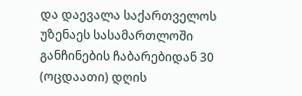და დაევალა საქართველოს უზენაეს სასამართლოში განჩინების ჩაბარებიდან 30 (ოცდაათი) დღის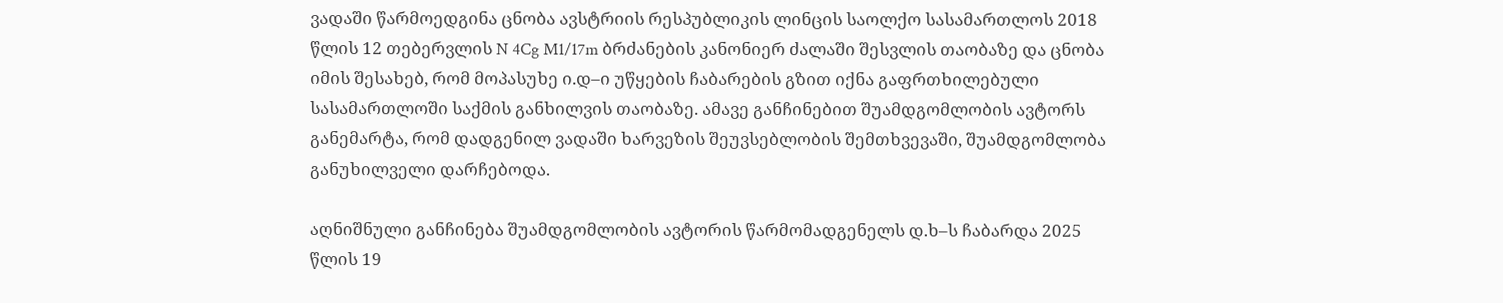ვადაში წარმოედგინა ცნობა ავსტრიის რესპუბლიკის ლინცის საოლქო სასამართლოს 2018 წლის 12 თებერვლის N 4Cg M1/17m ბრძანების კანონიერ ძალაში შესვლის თაობაზე და ცნობა იმის შესახებ, რომ მოპასუხე ი.დ–ი უწყების ჩაბარების გზით იქნა გაფრთხილებული სასამართლოში საქმის განხილვის თაობაზე. ამავე განჩინებით შუამდგომლობის ავტორს განემარტა, რომ დადგენილ ვადაში ხარვეზის შეუვსებლობის შემთხვევაში, შუამდგომლობა განუხილველი დარჩებოდა.

აღნიშნული განჩინება შუამდგომლობის ავტორის წარმომადგენელს დ.ხ–ს ჩაბარდა 2025 წლის 19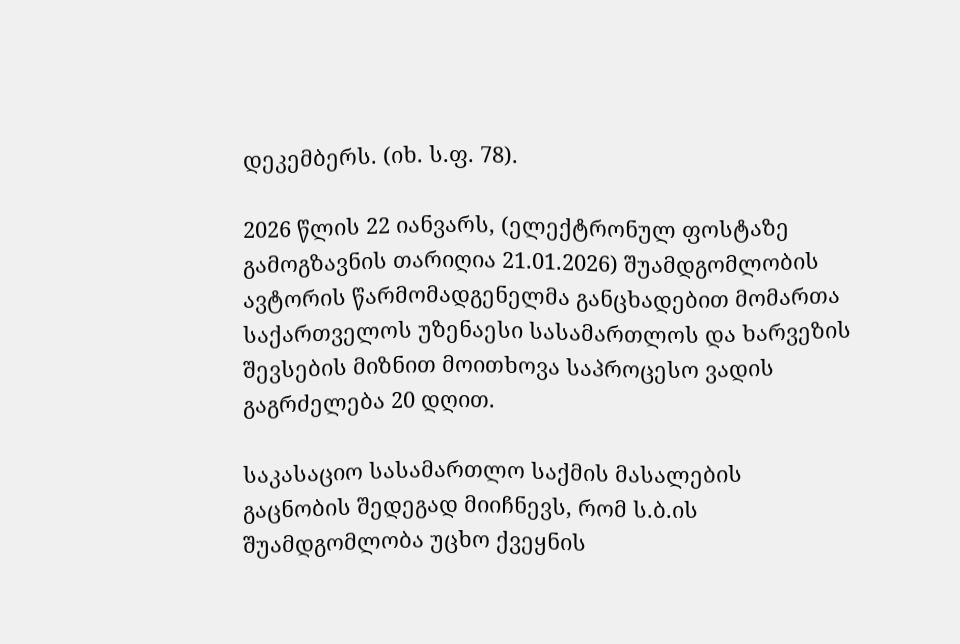დეკემბერს. (იხ. ს.ფ. 78).

2026 წლის 22 იანვარს, (ელექტრონულ ფოსტაზე გამოგზავნის თარიღია 21.01.2026) შუამდგომლობის ავტორის წარმომადგენელმა განცხადებით მომართა საქართველოს უზენაესი სასამართლოს და ხარვეზის შევსების მიზნით მოითხოვა საპროცესო ვადის გაგრძელება 20 დღით.

საკასაციო სასამართლო საქმის მასალების გაცნობის შედეგად მიიჩნევს, რომ ს.ბ.ის შუამდგომლობა უცხო ქვეყნის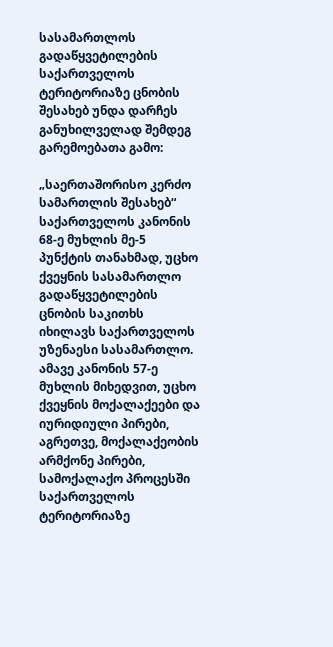სასამართლოს გადაწყვეტილების საქართველოს ტერიტორიაზე ცნობის შესახებ უნდა დარჩეს განუხილველად შემდეგ გარემოებათა გამო:

„საერთაშორისო კერძო სამართლის შესახებ“ საქართველოს კანონის 68-ე მუხლის მე-5 პუნქტის თანახმად, უცხო ქვეყნის სასამართლო გადაწყვეტილების ცნობის საკითხს იხილავს საქართველოს უზენაესი სასამართლო. ამავე კანონის 57-ე მუხლის მიხედვით, უცხო ქვეყნის მოქალაქეები და იურიდიული პირები, აგრეთვე, მოქალაქეობის არმქონე პირები, სამოქალაქო პროცესში საქართველოს ტერიტორიაზე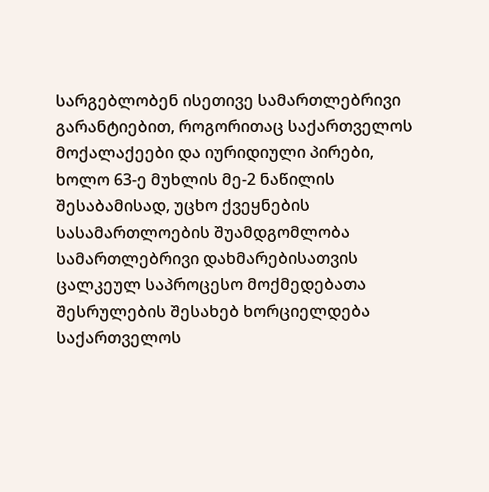სარგებლობენ ისეთივე სამართლებრივი გარანტიებით, როგორითაც საქართველოს მოქალაქეები და იურიდიული პირები, ხოლო 63-ე მუხლის მე-2 ნაწილის შესაბამისად, უცხო ქვეყნების სასამართლოების შუამდგომლობა სამართლებრივი დახმარებისათვის ცალკეულ საპროცესო მოქმედებათა შესრულების შესახებ ხორციელდება საქართველოს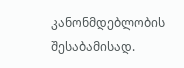კანონმდებლობის შესაბამისად.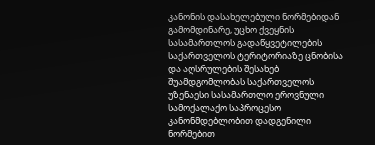კანონის დასახელებული ნორმებიდან გამომდინარე, უცხო ქვეყნის სასამართლოს გადაწყვეტილების საქართველოს ტერიტორიაზე ცნობისა და აღსრულების შესახებ შუამდგომლობას საქართველოს უზენაესი სასამართლო ეროვნული სამოქალაქო საპროცესო კანონმდებლობით დადგენილი ნორმებით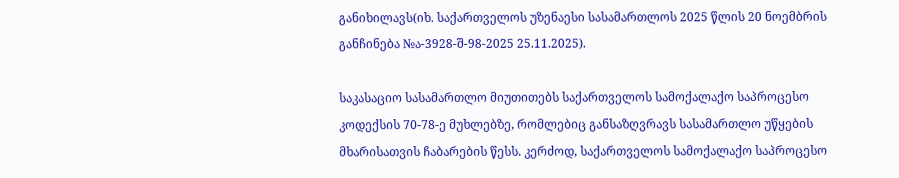განიხილავს(იხ. საქართველოს უზენაესი სასამართლოს 2025 წლის 20 ნოემბრის განჩინება №ა-3928-შ-98-2025 25.11.2025).

საკასაციო სასამართლო მიუთითებს საქართველოს სამოქალაქო საპროცესო კოდექსის 70-78-ე მუხლებზე, რომლებიც განსაზღვრავს სასამართლო უწყების მხარისათვის ჩაბარების წესს. კერძოდ, საქართველოს სამოქალაქო საპროცესო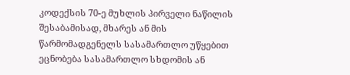კოდექსის 70-ე მუხლის პირველი ნაწილის შესაბამისად, მხარეს ან მის წარმომადგენელს სასამართლო უწყებით ეცნობება სასამართლო სხდომის ან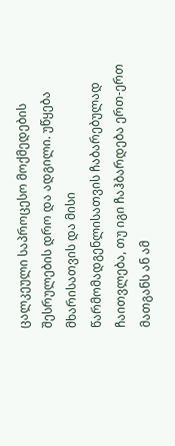ცალკეული საპროცესო მოქმედების შესრულების დრო და ადგილი. უწყება მხარისათვის და მისი წარმომადგენლისათვის ჩაბარებულად ჩაითვლება, თუ იგი ჩაჰბარდება ერთ-ერთ მათგანს ან ამ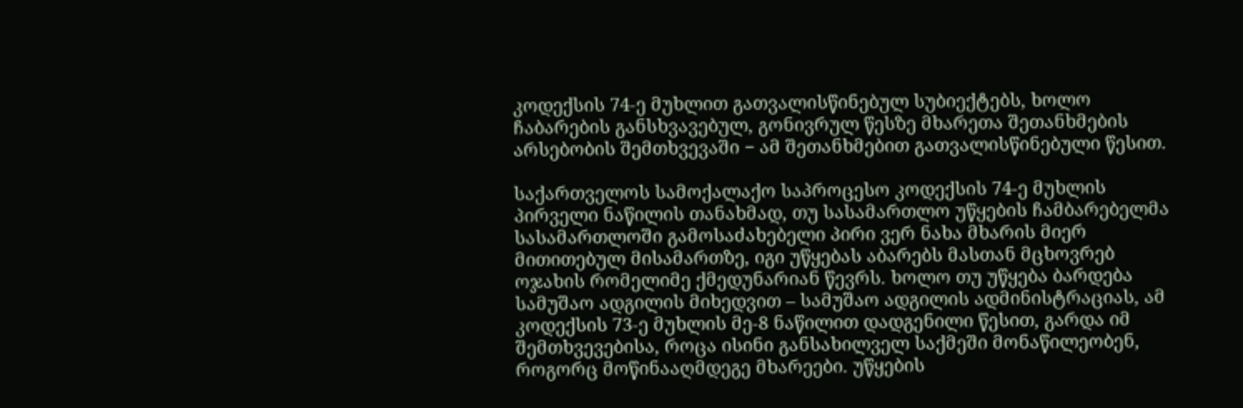კოდექსის 74-ე მუხლით გათვალისწინებულ სუბიექტებს, ხოლო ჩაბარების განსხვავებულ, გონივრულ წესზე მხარეთა შეთანხმების არსებობის შემთხვევაში − ამ შეთანხმებით გათვალისწინებული წესით.

საქართველოს სამოქალაქო საპროცესო კოდექსის 74-ე მუხლის პირველი ნაწილის თანახმად, თუ სასამართლო უწყების ჩამბარებელმა სასამართლოში გამოსაძახებელი პირი ვერ ნახა მხარის მიერ მითითებულ მისამართზე, იგი უწყებას აბარებს მასთან მცხოვრებ ოჯახის რომელიმე ქმედუნარიან წევრს. ხოლო თუ უწყება ბარდება სამუშაო ადგილის მიხედვით – სამუშაო ადგილის ადმინისტრაციას, ამ კოდექსის 73-ე მუხლის მე-8 ნაწილით დადგენილი წესით, გარდა იმ შემთხვევებისა, როცა ისინი განსახილველ საქმეში მონაწილეობენ, როგორც მოწინააღმდეგე მხარეები. უწყების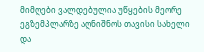მიმღები ვალდებულია უწყების მეორე ეგზემპლარზე აღნიშნოს თავისი სახელი და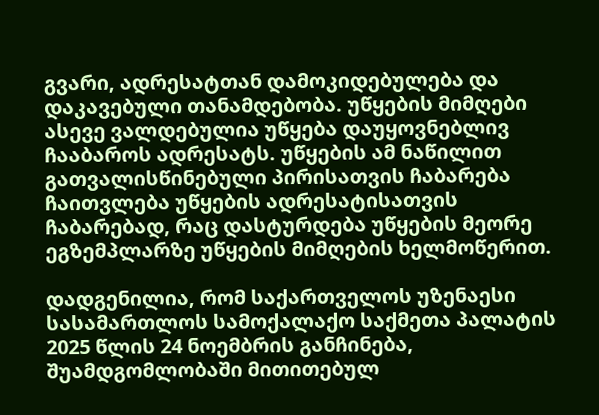გვარი, ადრესატთან დამოკიდებულება და დაკავებული თანამდებობა. უწყების მიმღები ასევე ვალდებულია უწყება დაუყოვნებლივ ჩააბაროს ადრესატს. უწყების ამ ნაწილით გათვალისწინებული პირისათვის ჩაბარება ჩაითვლება უწყების ადრესატისათვის ჩაბარებად, რაც დასტურდება უწყების მეორე ეგზემპლარზე უწყების მიმღების ხელმოწერით.

დადგენილია, რომ საქართველოს უზენაესი სასამართლოს სამოქალაქო საქმეთა პალატის 2025 წლის 24 ნოემბრის განჩინება, შუამდგომლობაში მითითებულ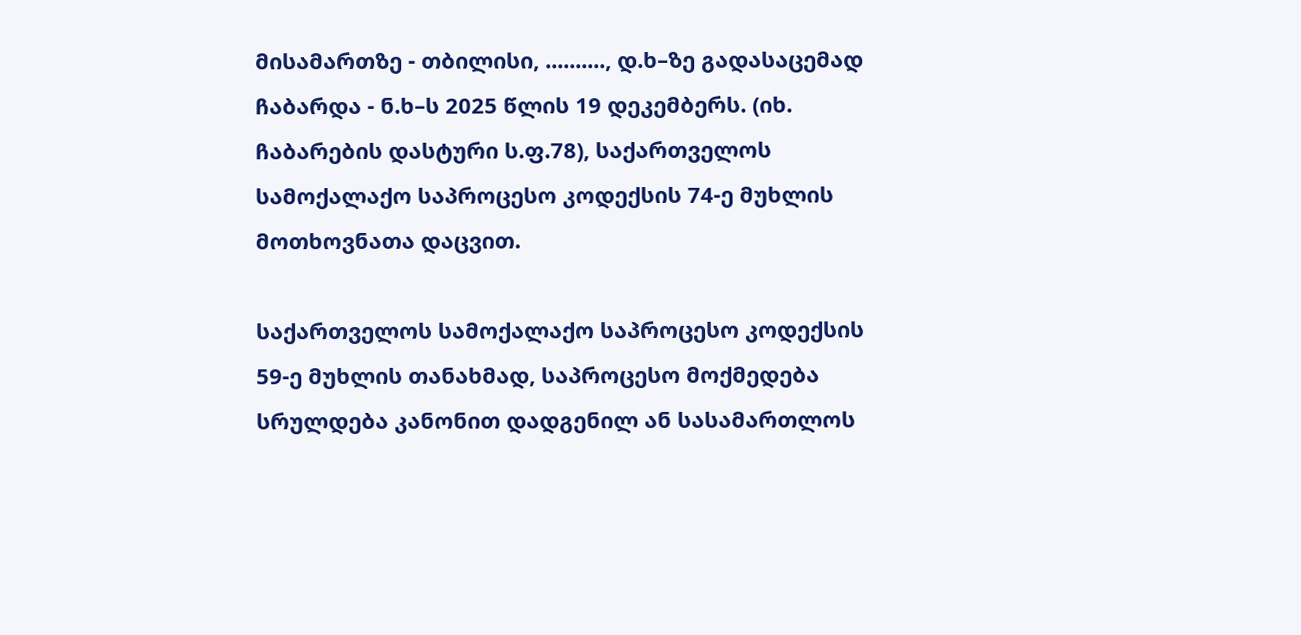მისამართზე - თბილისი, .........., დ.ხ–ზე გადასაცემად ჩაბარდა - ნ.ხ–ს 2025 წლის 19 დეკემბერს. (იხ. ჩაბარების დასტური ს.ფ.78), საქართველოს სამოქალაქო საპროცესო კოდექსის 74-ე მუხლის მოთხოვნათა დაცვით.

საქართველოს სამოქალაქო საპროცესო კოდექსის 59-ე მუხლის თანახმად, საპროცესო მოქმედება სრულდება კანონით დადგენილ ან სასამართლოს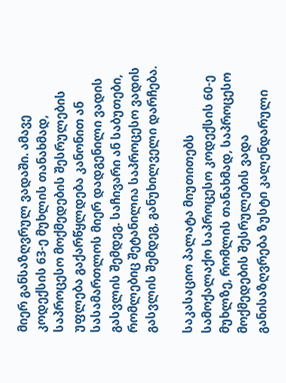მიერ განსაზღვრულ ვადაში. ამავე კოდექსის 63-ე მუხლის თანახმად, საპროცესო მოქმედების შესრულების უფლება გაქარწყლდება კანონით ან სასამართლოს მიერ დადგენილი ვადის გასვლის შემდეგ. საჩივარი ან საბუთები, რომლებიც შეტანილია საპროცესო ვადის გასვლის შემდეგ, განუხილველი დარჩება.

საკასაციო პალატა მიუთითებს სამოქალაქო საპროცესო კოდექსის 60-ე მუხლზე, რომლის თანახმად, საპროცესო მოქმედების შესრულების ვადა განისაზღვრება ზუსტი კალენდარული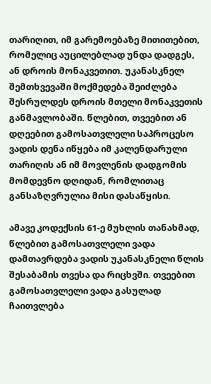თარიღით, იმ გარემოებაზე მითითებით, რომელიც აუცილებლად უნდა დადგეს, ან დროის მონაკვეთით. უკანასკნელ შემთხვევაში მოქმედება შეიძლება შესრულდეს დროის მთელი მონაკვეთის განმავლობაში. წლებით, თვეებით ან დღეებით გამოსათვლელი საპროცესო ვადის დენა იწყება იმ კალენდარული თარიღის ან იმ მოვლენის დადგომის მომდევნო დღიდან, რომლითაც განსაზღვრულია მისი დასაწყისი.

ამავე კოდექსის 61-ე მუხლის თანახმად, წლებით გამოსათვლელი ვადა დამთავრდება ვადის უკანასკნელი წლის შესაბამის თვესა და რიცხვში. თვეებით გამოსათვლელი ვადა გასულად ჩაითვლება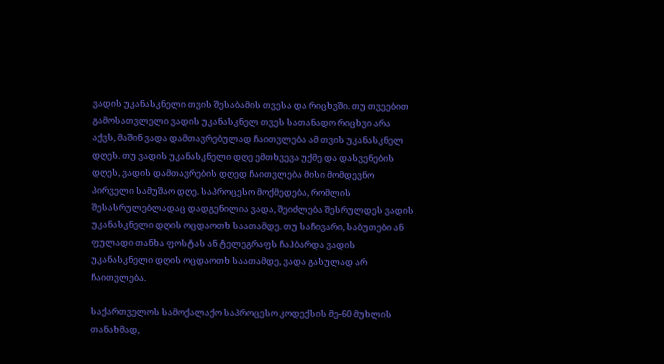ვადის უკანასკნელი თვის შესაბამის თვესა და რიცხვში. თუ თვეებით გამოსათვლელი ვადის უკანასკნელ თვეს სათანადო რიცხვი არა აქვს, მაშინ ვადა დამთავრებულად ჩაითვლება ამ თვის უკანასკნელ დღეს. თუ ვადის უკანასკნელი დღე ემთხვევა უქმე და დასვენების დღეს, ვადის დამთავრების დღედ ჩაითვლება მისი მომდევნო პირველი სამუშაო დღე. საპროცესო მოქმედება, რომლის შესასრულებლადაც დადგენილია ვადა, შეიძლება შესრულდეს ვადის უკანასკნელი დღის ოცდაოთხ საათამდე. თუ საჩივარი, საბუთები ან ფულადი თანხა ფოსტას ან ტელეგრაფს ჩაჰბარდა ვადის უკანასკნელი დღის ოცდაოთხ საათამდე, ვადა გასულად არ ჩაითვლება.

საქართველოს სამოქალაქო საპროცესო კოდექსის მე-60 მუხლის თანახმად,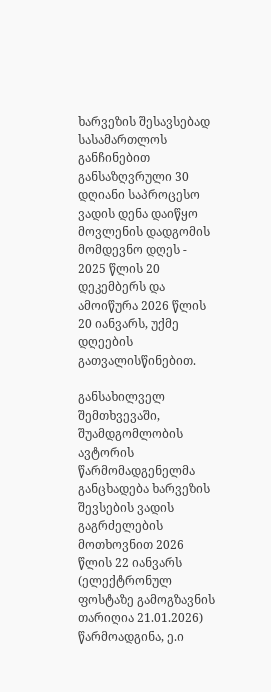ხარვეზის შესავსებად სასამართლოს განჩინებით განსაზღვრული 30 დღიანი საპროცესო ვადის დენა დაიწყო მოვლენის დადგომის მომდევნო დღეს - 2025 წლის 20 დეკემბერს და ამოიწურა 2026 წლის 20 იანვარს, უქმე დღეების გათვალისწინებით.

განსახილველ შემთხვევაში, შუამდგომლობის ავტორის წარმომადგენელმა განცხადება ხარვეზის შევსების ვადის გაგრძელების მოთხოვნით 2026 წლის 22 იანვარს (ელექტრონულ ფოსტაზე გამოგზავნის თარიღია 21.01.2026) წარმოადგინა, ე.ი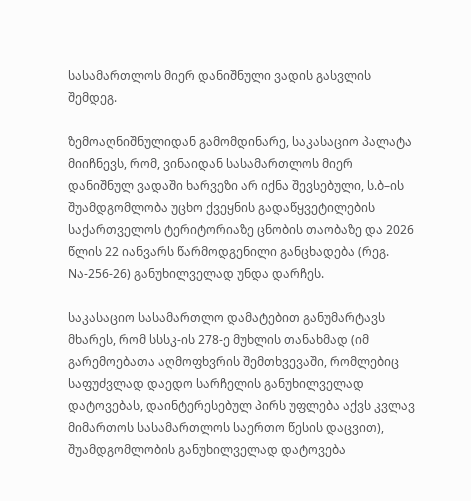სასამართლოს მიერ დანიშნული ვადის გასვლის შემდეგ.

ზემოაღნიშნულიდან გამომდინარე, საკასაციო პალატა მიიჩნევს, რომ, ვინაიდან სასამართლოს მიერ დანიშნულ ვადაში ხარვეზი არ იქნა შევსებული, ს.ბ–ის შუამდგომლობა უცხო ქვეყნის გადაწყვეტილების საქართველოს ტერიტორიაზე ცნობის თაობაზე და 2026 წლის 22 იანვარს წარმოდგენილი განცხადება (რეგ. Nა-256-26) განუხილველად უნდა დარჩეს.

საკასაციო სასამართლო დამატებით განუმარტავს მხარეს, რომ სსსკ-ის 278-ე მუხლის თანახმად (იმ გარემოებათა აღმოფხვრის შემთხვევაში, რომლებიც საფუძვლად დაედო სარჩელის განუხილველად დატოვებას, დაინტერესებულ პირს უფლება აქვს კვლავ მიმართოს სასამართლოს საერთო წესის დაცვით), შუამდგომლობის განუხილველად დატოვება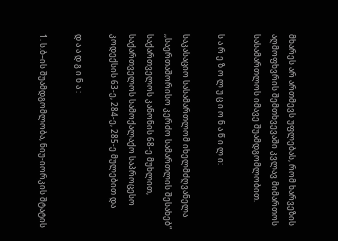მხარეს არ ართმევს უფლებას, რომ ხარვეზის აღმოფხვრის შემთხვევაში კვლავ მიმართოს სასამართლოს იმავე შუამდგომლობით.

ს ა რ ე ზ ო ლ უ ც ი ო ნ ა წ ი ლ ი:

საკასაციო სასამართლომ იხელმძღვანელა ,,საერთაშორისო კერძო სამართლის შესახებ“ საქართველოს კანონის 68-ე მუხლით, საქართველოს სამოქალაქო საპროცესო კოდექსის 63-ე, 284-ე, 285-ე მულებით და

დ ა ა დ გ ი ნ ა :

1. ს.ბ–ის შუამდგომლობა, ნიუ-იორკის შტატის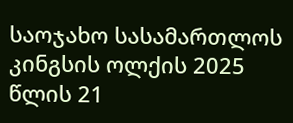საოჯახო სასამართლოს კინგსის ოლქის 2025 წლის 21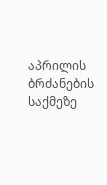აპრილის ბრძანების საქმეზე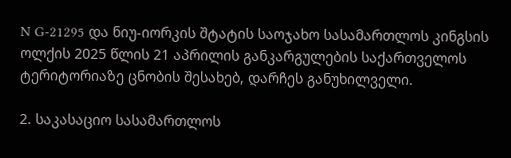N G-21295 და ნიუ-იორკის შტატის საოჯახო სასამართლოს კინგსის ოლქის 2025 წლის 21 აპრილის განკარგულების საქართველოს ტერიტორიაზე ცნობის შესახებ, დარჩეს განუხილველი.

2. საკასაციო სასამართლოს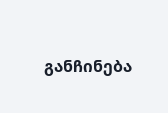განჩინება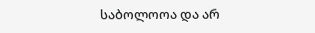საბოლოოა და არ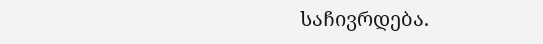საჩივრდება.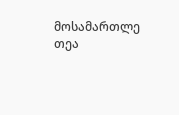მოსამართლე თეა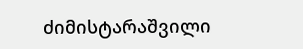ძიმისტარაშვილი